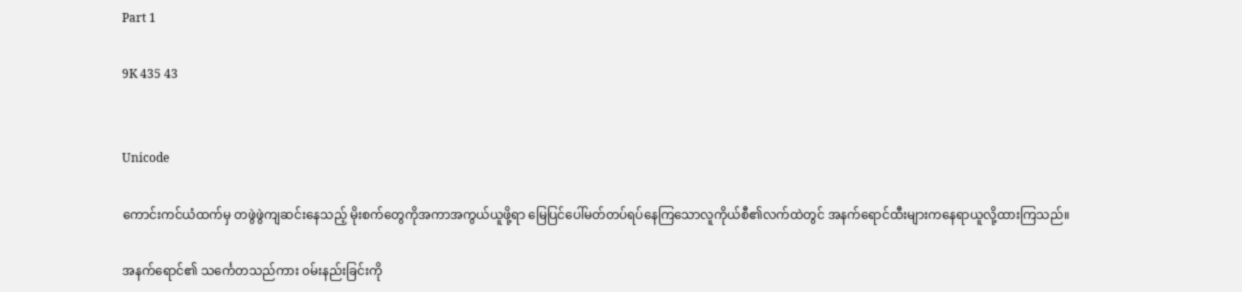Part 1

9K 435 43


Unicode

ကောင်းကင်ယံထက်မှ တဖွဲဖွဲကျဆင်းနေသည့် မိုးစက်တွေကိုအကာအကွယ်ယူဖို့ရာ မြေပြင်ပေါ်မတ်တပ်ရပ်နေကြသောလူကိုယ်စီ၏လက်ထဲတွင် အနက်ရောင်ထီးများကနေရာယူလို့ထားကြသည်။

အနက်ရောင်၏ သင်္ကေတသည်ကား ၀မ်းနည်းခြင်းကို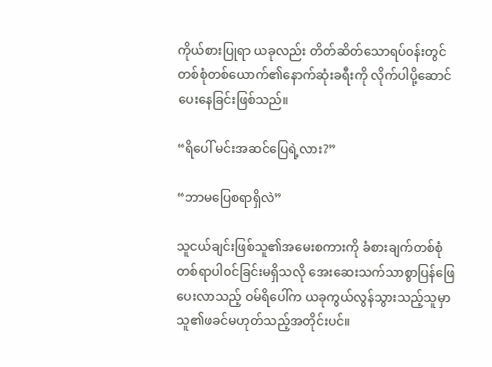ကိုယ်စားပြုရာ ယခုလည်း တိတ်ဆိတ်သောရပ်၀န်းတွင် တစ်စုံတစ်ယောက်၏နောက်ဆုံးခရီးကို လိုက်ပါပို့ဆောင်ပေးနေခြင်းဖြစ်သည်။

“ရိပေါ် မင်းအဆင်ပြေရဲ့လား?”

“ဘာမပြေစရာရှိလဲ”

သူငယ်ချင်းဖြစ်သူ၏အမေးစကားကို ခံစားချက်တစ်စုံတစ်ရာပါ၀င်ခြင်းမရှိသလို အေးဆေးသက်သာစွာပြန်ဖြေပေးလာသည့် ဝမ်ရိပေါ်က ယခုကွယ်လွန်သွားသည့်သူမှာ သူ၏ဖခင်မဟုတ်သည့်အတိုင်းပင်။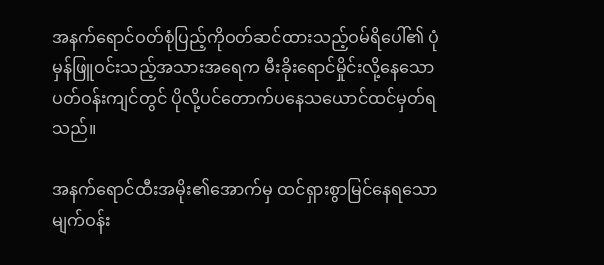အနက်ရောင်ဝတ်စုံပြည့်ကိုဝတ်ဆင်ထားသည့်ဝမ်ရိပေါ်၏ ပုံမှန်ဖြူဝင်းသည့်အသားအရေက မီးခိုးရောင်မှိုင်းလို့နေသောပတ်ဝန်းကျင်တွင် ပိုလို့ပင်တောက်ပနေသယောင်ထင်မှတ်ရသည်။

အနက်ရောင်ထီးအမိုး၏အောက်မှ ထင်ရှားစွာမြင်နေရသော မျက်ဝန်း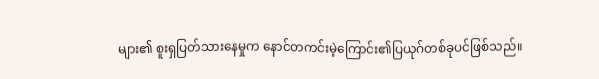များ၏ စူးရှပြတ်သားနေမှုက နောင်တကင်းမဲ့ကြောင်း၏ပြယုဂ်တစ်ခုပင်ဖြစ်သည်။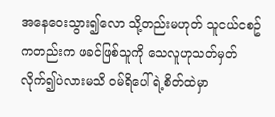အနေဝေးသွား၍လော သို့တည်းမဟုတ် သူငယ်ငစဥ်ကတည်းက ဖခင်ဖြစ်သူကို သေလူဟုသတ်မှတ်လိုက်၍ပဲလားမသိ ဝမ်ရိပေါ်ရဲ့စိတ်ထဲမှာ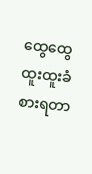ထွေထွေထူးထူးခံစားရတာ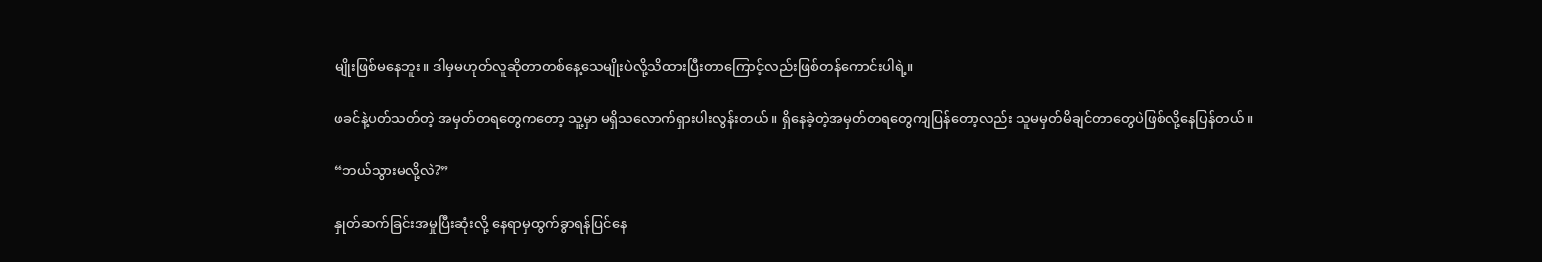မျိုးဖြစ်မနေဘူး။ ဒါမှမဟုတ်လူဆိုတာတစ်နေ့သေမျိုးပဲလို့သိထားပြီးတာကြောင့်လည်းဖြစ်တန်ကောင်းပါရဲ့။

ဖခင်နဲ့ပတ်သတ်တဲ့ အမှတ်တရတွေကတော့ သူ့မှာ မရှိသလောက်ရှားပါးလွန်းတယ်။ ရှိနေခဲ့တဲ့အမှတ်တရတွေကျပြန်တော့လည်း သူမမှတ်မိချင်တာတွေပဲဖြစ်လို့နေပြန်တယ်။

“ဘယ်သွားမလို့လဲ?”

နှုတ်ဆက်ခြင်းအမှုပြီးဆုံးလို့ နေရာမှထွက်ခွာရန်ပြင်နေ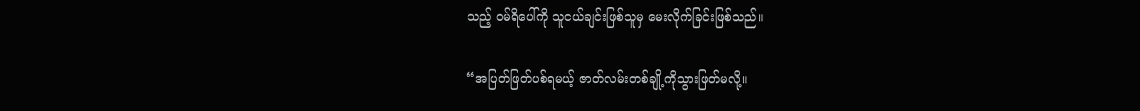သည့် ဝမ်ရိပေါ်ကို သူငယ်ချင်းဖြစ်သူမှ မေးလိုက်ခြင်းဖြစ်သည်။

“အပြတ်ဖြတ်ပစ်ရမယ့် ဇာတ်လမ်းတစ်ချို့ကိုသွားဖြတ်မလို့။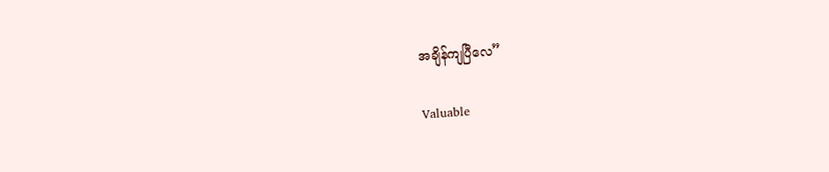အချိန်ကျပြီလေ”

Valuable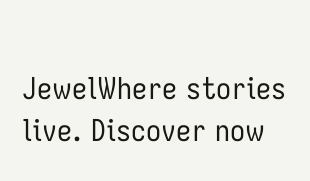JewelWhere stories live. Discover now